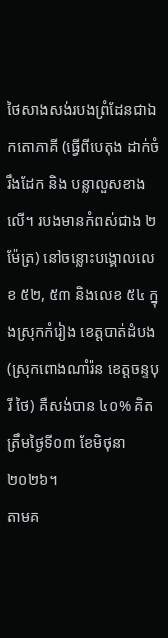ថៃសាងសង់របងព្រំដែនជាឯកតោភាគី (ធ្វើពីបេតុង ដាក់ចំរឹងដែក និង បន្លាលួសខាងលើ។ របងមានកំពស់ជាង ២ ម៉ែត្រ) នៅចន្លោះបង្គោលលេខ ៥២, ៥៣ និងលេខ ៥៤ ក្នុងស្រុកកំរៀង ខេត្តបាត់ដំបង (ស្រុកពោងណាំរ៉ន ខេត្តចន្ទបុរី ថៃ) គឺសង់បាន ៤០% គិតត្រឹមថ្ងៃទី០៣ ខែមិថុនា ២០២៦។
តាមគ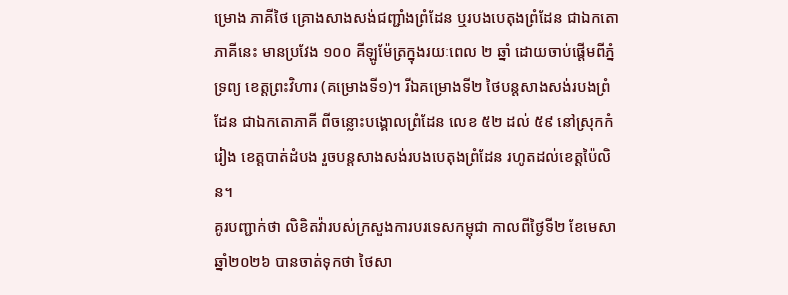ម្រោង ភាគីថៃ គ្រោងសាងសង់ជញ្ជាំងព្រំដែន ឬរបងបេតុងព្រំដែន ជាឯកតោភាគីនេះ មានប្រវែង ១០០ គីឡូម៉ែត្រក្នុងរយៈពេល ២ ឆ្នាំ ដោយចាប់ផ្តើមពីភ្នំទ្រព្យ ខេត្តព្រះវិហារ (គម្រោងទី១)។ រីឯគម្រោងទី២ ថៃបន្តសាងសង់របងព្រំដែន ជាឯកតោភាគី ពីចន្លោះបង្គោលព្រំដែន លេខ ៥២ ដល់ ៥៩ នៅស្រុកកំរៀង ខេត្តបាត់ដំបង រួចបន្តសាងសង់របងបេតុងព្រំដែន រហូតដល់ខេត្តប៉ៃលិន។
គូរបញ្ជាក់ថា លិខិតវ៉ារបស់ក្រសួងការបរទេសកម្ពុជា កាលពីថ្ងៃទី២ ខែមេសា ឆ្នាំ២០២៦ បានចាត់ទុកថា ថៃសា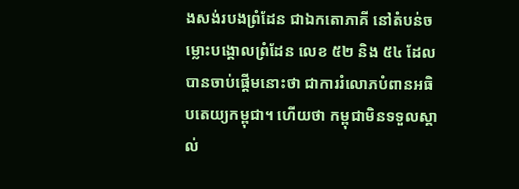ងសង់របងព្រំដែន ជាឯកតោភាគី នៅតំបន់ចម្លោះបង្គោលព្រំដែន លេខ ៥២ និង ៥៤ ដែលបានចាប់ផ្តើមនោះថា ជាការរំលោភបំពានអធិបតេយ្យកម្ពុជា។ ហើយថា កម្ពុជាមិនទទួលស្គាល់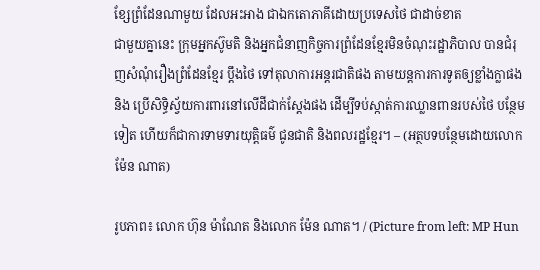ខ្សែព្រំដែនណាមួយ ដែលអះអាង ជាឯកតោភាគីដោយប្រទេសថៃ ជាដាច់ខាត
ជាមួយគ្នានេះ ក្រុមអ្នកស៊ូមតិ និងអ្នកជំនាញកិច្ចការព្រំដែនខ្មែរមិនចំណុះរដ្ឋាភិបាល បានជំរុញសំណុំរឿងព្រំដែនខ្មែរ ប្តឹងថៃ ទៅតុលាការអន្តរជាតិផង តាមយន្តការការទូតឲ្យខ្លាំងក្លាផង និង ប្រើសិទ្ធិស្វ័យការពារនៅលើដីជាក់ស្តែងផង ដើម្បីទប់ស្កាត់ការឈ្លានពានរបស់ថៃ បន្ថែមទៀត ហើយក៏ជាការទាមទារយុត្តិធម៌ ជូនជាតិ និងពលរដ្ឋខ្មែរ។ – (អត្ថបទបន្ថែមដោយលោក ម៉ែន ណាត)

រូបភាព៖ លោក ហ៊ុន ម៉ាណែត និងលោក ម៉ែន ណាត។ / (Picture from left: MP Hun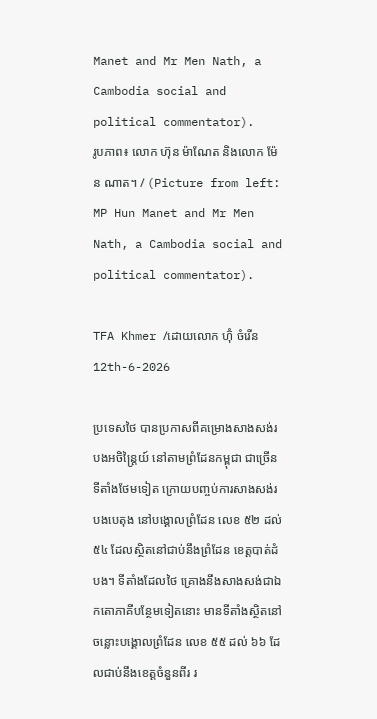Manet and Mr Men Nath, a Cambodia social and political commentator).
រូបភាព៖ លោក ហ៊ុន ម៉ាណែត និងលោក ម៉ែន ណាត។ / (Picture from left: MP Hun Manet and Mr Men Nath, a Cambodia social and political commentator).

TFA Khmer /ដោយលោក ហ៊ុំ ចំរើន
12th-6-2026

ប្រទេសថៃ បានប្រកាសពីគម្រោងសាងសង់របងអចិន្ត្រៃយ៍ នៅតាមព្រំដែនកម្ពុជា ជាច្រើនទីតាំងថែមទៀត ក្រោយបញ្ចប់ការសាងសង់របងបេតុង នៅបង្គោលព្រំដែន លេខ ៥២ ដល់ ៥៤ ដែលស្ថិតនៅជាប់នឹងព្រំដែន ខេត្តបាត់ដំបង។ ទីតាំងដែលថៃ គ្រោងនឹងសាងសង់ជាឯកតោភាគីបន្ថែមទៀតនោះ មានទីតាំងស្ថិតនៅចន្លោះបង្គោលព្រំដែន លេខ ៥៥ ដល់ ៦៦ ដែលជាប់នឹងខេត្តចំនួនពីរ រ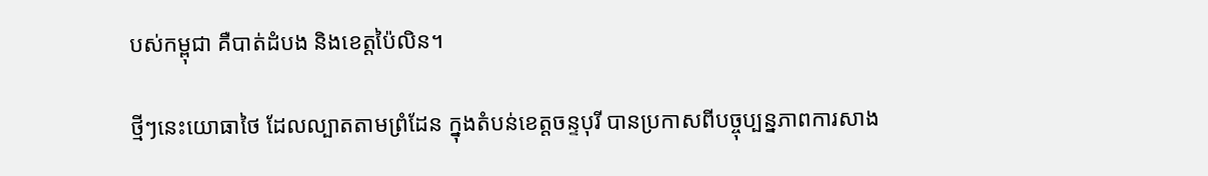បស់កម្ពុជា គឺបាត់ដំបង និងខេត្តប៉ៃលិន។

ថ្មីៗនេះយោធាថៃ ដែលល្បាតតាមព្រំដែន ក្នុងតំបន់ខេត្តចន្ទបុរី បានប្រកាសពីបច្ចុប្បន្នភាពការសាង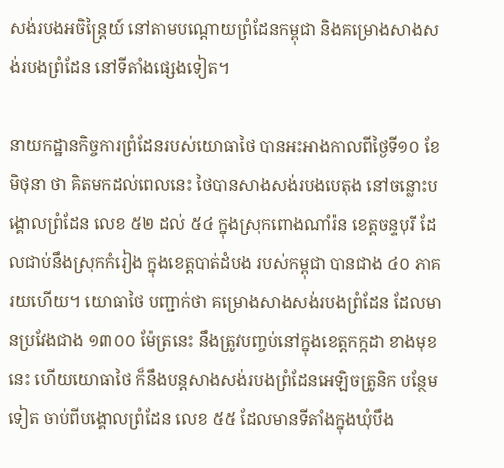សង់របងអចិន្ត្រៃយ៍ នៅតាមបណ្ដោយព្រំដែនកម្ពុជា និងគម្រោងសាងសង់របងព្រំដែន នៅទីតាំងផ្សេងទៀត។

នាយកដ្ឋានកិច្ចការព្រំដែនរបស់យោធាថៃ បានអះអាងកាលពីថ្ងៃទី១០ ខែមិថុនា ថា គិតមកដល់ពេលនេះ ថៃបានសាងសង់របងបេតុង នៅចន្លោះបង្គោលព្រំដែន លេខ ៥២ ដល់ ៥៤ ក្នុងស្រុកពោងណាំរ៉ន ខេត្តចន្ទបុរី ដែលជាប់នឹងស្រុកកំរៀង ក្នុងខេត្តបាត់ដំបង របស់កម្ពុជា បានជាង ៤០ ភាគរយហើយ។ យោធាថៃ បញ្ជាក់ថា គម្រោងសាងសង់របងព្រំដែន ដែលមានប្រវែងជាង ១៣០០ ម៉ែត្រនេះ នឹងត្រូវបញ្ចប់នៅក្នុងខេត្តកក្កដា ខាងមុខនេះ ហើយយោធាថៃ ក៏នឹងបន្តសាងសង់របងព្រំដែនអេឡិចត្រូនិក បន្ថែមទៀត ចាប់ពីបង្គោលព្រំដែន លេខ ៥៥ ដែលមានទីតាំងក្នុងឃុំបឹង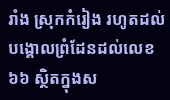រាំង ស្រុកកំរៀង រហូតដល់បង្គោលព្រំដែនដល់លេខ ៦៦ ស្ថិតក្នុងស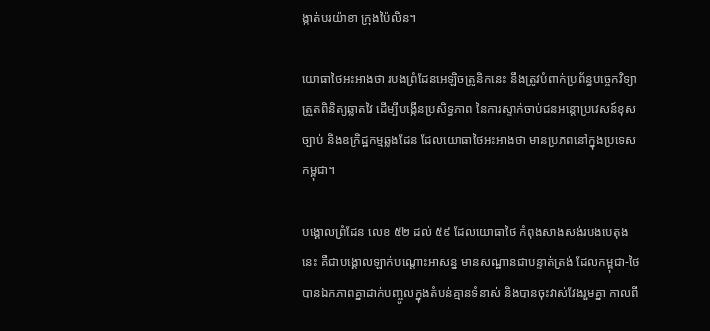ង្កាត់បរយ៉ាខា ក្រុងប៉ៃលិន។

យោធាថៃអះអាងថា របងព្រំដែនអេឡិចត្រូនិកនេះ នឹងត្រូវបំពាក់ប្រព័ន្ធបច្ចេកវិទ្យាត្រួតពិនិត្យឆ្លាតវៃ ដើម្បីបង្កើនប្រសិទ្ធភាព នៃការស្ទាក់ចាប់ជនអន្តោប្រវេសន៍ខុសច្បាប់ និងឧក្រិដ្ឋកម្មឆ្លងដែន ដែលយោធាថៃអះអាងថា មានប្រភពនៅក្នុងប្រទេសកម្ពុជា។

បង្គោលព្រំដែន លេខ ៥២ ដល់ ៥៩ ដែលយោធាថៃ កំពុងសាងសង់របងបេតុងនេះ គឺជាបង្គោលឡាក់បណ្ដោះអាសន្ន មានសណ្ឋានជាបន្ទាត់ត្រង់ ដែលកម្ពុជា-ថៃ បានឯកភាពគ្នាដាក់បញ្ចូលក្នុងតំបន់គ្មានទំនាស់ និងបានចុះវាស់វែងរួមគ្នា កាលពី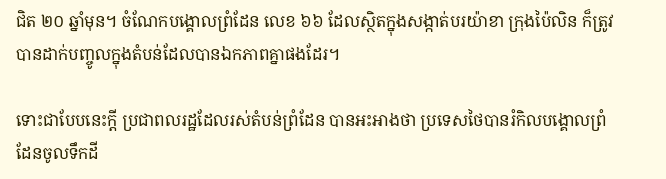ជិត ២០ ឆ្នាំមុន។ ចំណែកបង្គោលព្រំដែន លេខ ៦៦ ដែលស្ថិតក្នុងសង្កាត់បរយ៉ាខា ក្រុងប៉ៃលិន ក៏ត្រូវបានដាក់បញ្ចូលក្នុងតំបន់ដែលបានឯកភាពគ្នាផងដែរ។

ទោះជាបែបនេះក្ដី ប្រជាពលរដ្ឋដែលរស់តំបន់ព្រំដែន បានអះអាងថា ប្រទេសថៃបានរំកិលបង្គោលព្រំដែនចូលទឹកដី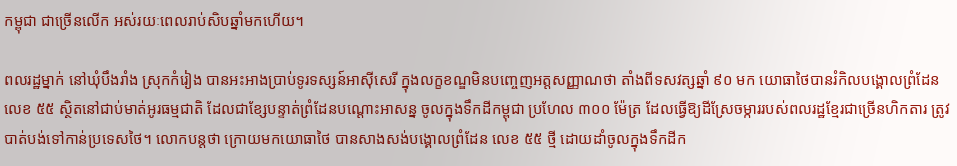កម្ពុជា ជាច្រើនលើក អស់រយៈពេលរាប់សិបឆ្នាំមកហើយ។

ពលរដ្ឋម្នាក់ នៅឃុំបឹងរាំង ស្រុកកំរៀង បានអះអាងប្រាប់ទូរទស្សន៍អាស៊ីសេរី ក្នុងលក្ខខណ្ឌមិនបញ្ចេញអត្តសញ្ញាណថា តាំងពីទសវត្សឆ្នាំ ៩០ មក យោធាថៃបានរំកិលបង្គោលព្រំដែន លេខ ៥៥ ស្ថិតនៅជាប់មាត់អូរធម្មជាតិ ដែលជាខ្សែបន្ទាត់ព្រំដែនបណ្ដោះអាសន្ន ចូលក្នុងទឹកដីកម្ពុជា ប្រហែល ៣០០ ម៉ែត្រ ដែលធ្វើឱ្យដីស្រែចម្ការរបស់ពលរដ្ឋខ្មែរជាច្រើនហិកតារ ត្រូវបាត់បង់ទៅកាន់ប្រទេសថៃ។ លោកបន្តថា ក្រោយមកយោធាថៃ បានសាងសង់បង្គោលព្រំដែន លេខ ៥៥ ថ្មី ដោយដាំចូលក្នុងទឹកដីក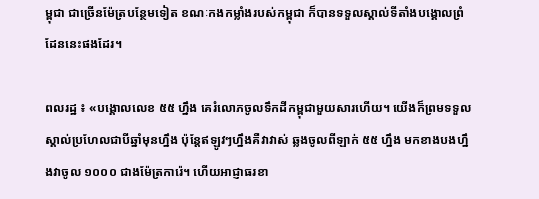ម្ពុជា ជាច្រើនម៉ែត្របន្ថែមទៀត ខណៈកងកម្លាំងរបស់កម្ពុជា ក៏បានទទួលស្គាល់ទីតាំងបង្គោលព្រំដែននេះផងដែរ។

ពលរដ្ឋ ៖ «បង្គោលលេខ ៥៥ ហ្នឹង គេរំលោភចូលទឹកដីកម្ពុជាមួយសារហើយ។ យើងក៏ព្រមទទួលស្គាល់ប្រហែលជាបីឆ្នាំមុនហ្នឹង ប៉ុន្តែឥឡូវៗហ្នឹងគឺវាវាស់ ឆ្លងចូលពីឡាក់ ៥៥ ហ្នឹង មកខាងបងហ្នឹងវាចូល ១០០០ ជាងម៉ែត្រការ៉េ។ ហើយអាជ្ញាធរខា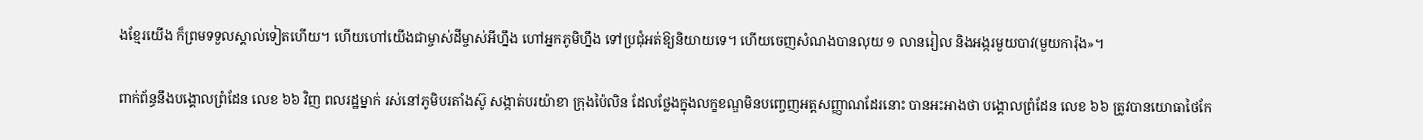ងខ្មែរយើង ក៏ព្រមទទួលស្គាល់ទៀតហើយ។ ហើយហៅយើងជាម្ចាស់ដីម្ចាស់អីហ្នឹង ហៅអ្នកភូមិហ្នឹង ទៅប្រជុំអត់ឱ្យនិយាយទេ។ ហើយចេញសំណងបានលុយ ១ លានរៀល និងអង្ករមួយបាវ(មួយការ៉ុង»។

ពាក់ព័ន្ធនឹងបង្គោលព្រំដែន លេខ ៦៦ វិញ ពលរដ្ឋម្នាក់ រស់នៅភូមិបរតាំងស៊ូ សង្កាត់បរយ៉ាខា ក្រុងប៉ៃលិន ដែលថ្លែងក្នុងលក្ខខណ្ឌមិនបញ្ចេញអត្តសញ្ញាណដែរនោះ បានអះអាងថា បង្គោលព្រំដែន លេខ ៦៦ ត្រូវបានយោធាថៃកែ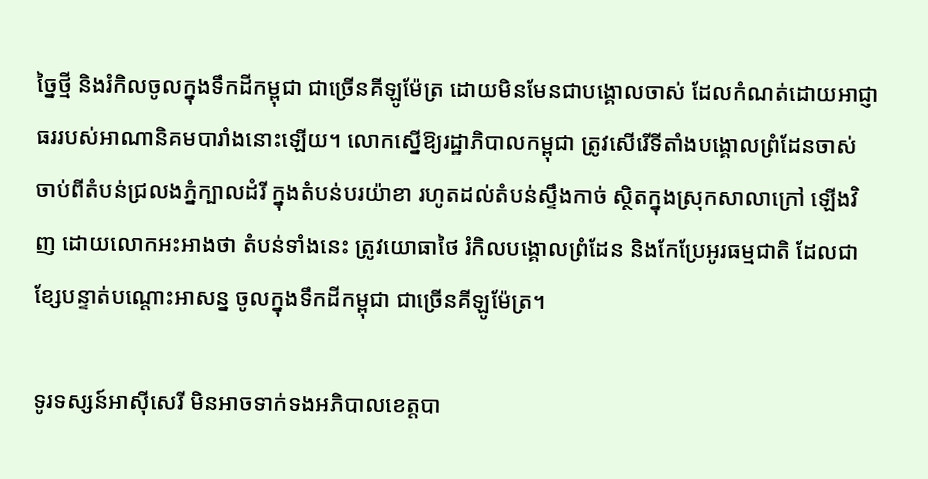ច្នៃថ្មី និងរំកិលចូលក្នុងទឹកដីកម្ពុជា ជាច្រើនគីឡូម៉ែត្រ ដោយមិនមែនជាបង្គោលចាស់ ដែលកំណត់ដោយអាជ្ញាធររបស់អាណានិគមបារាំងនោះឡើយ។ លោកស្នើឱ្យរដ្ឋាភិបាលកម្ពុជា ត្រូវសើរើទីតាំងបង្គោលព្រំដែនចាស់ ចាប់ពីតំបន់ជ្រលងភ្នំក្បាលដំរី ក្នុងតំបន់បរយ៉ាខា រហូតដល់តំបន់ស្ទឹងកាច់ ស្ថិតក្នុងស្រុកសាលាក្រៅ ឡើងវិញ ដោយលោកអះអាងថា តំបន់ទាំងនេះ ត្រូវយោធាថៃ រំកិលបង្គោលព្រំដែន និងកែប្រែអូរធម្មជាតិ ដែលជាខ្សែបន្ទាត់បណ្ដោះអាសន្ន ចូលក្នុងទឹកដីកម្ពុជា ជាច្រើនគីឡូម៉ែត្រ។

ទូរទស្សន៍អាស៊ីសេរី មិនអាចទាក់ទងអភិបាលខេត្តបា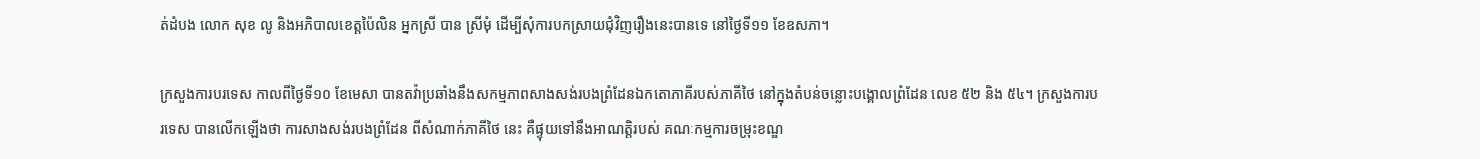ត់ដំបង លោក សុខ លូ និងអភិបាលខេត្តប៉ៃលិន អ្នកស្រី បាន ស្រីមុំ ដើម្បីសុំការបកស្រាយជុំវិញរឿងនេះបានទេ នៅថ្ងៃទី១១ ខែឧសភា។

ក្រសួងការបរទេស កាលពីថ្ងៃទី១០ ខែមេសា បានតវ៉ាប្រឆាំងនឹងសកម្មភាពសាងសង់របងព្រំដែនឯកតោភាគីរបស់ភាគីថៃ នៅក្នុងតំបន់ចន្លោះបង្គោលព្រំដែន លេខ ៥២ និង ៥៤។ ក្រសួងការបរទេស បានលើកឡើងថា ការសាងសង់របងព្រំដែន ពីសំណាក់ភាគីថៃ នេះ គឺផ្ទុយទៅនឹងអាណត្តិរបស់ គណៈកម្មការចម្រុះខណ្ឌ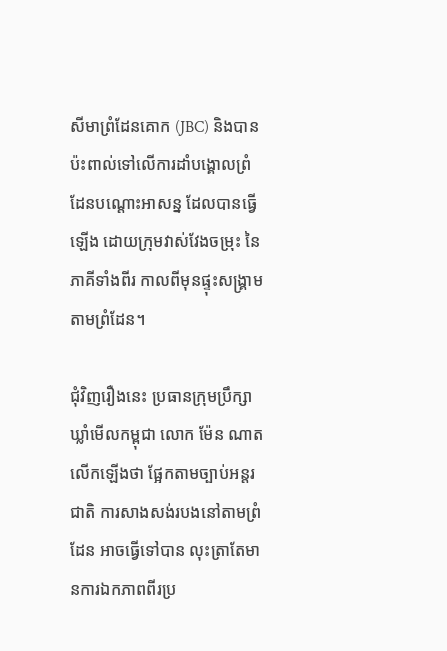សីមាព្រំដែនគោក (JBC) និងបានប៉ះពាល់ទៅលើការដាំបង្គោលព្រំដែនបណ្ដោះអាសន្ន ដែលបានធ្វើឡើង ដោយក្រុមវាស់វែងចម្រុះ នៃភាគីទាំងពីរ កាលពីមុនផ្ទុះសង្គ្រាមតាមព្រំដែន។

ជុំវិញរឿងនេះ ប្រធានក្រុមប្រឹក្សាឃ្លាំមើលកម្ពុជា លោក ម៉ែន ណាត លើកឡើងថា ផ្អែកតាមច្បាប់អន្តរជាតិ ការសាងសង់របងនៅតាមព្រំដែន អាចធ្វើទៅបាន លុះត្រាតែមានការឯកភាពពីរប្រ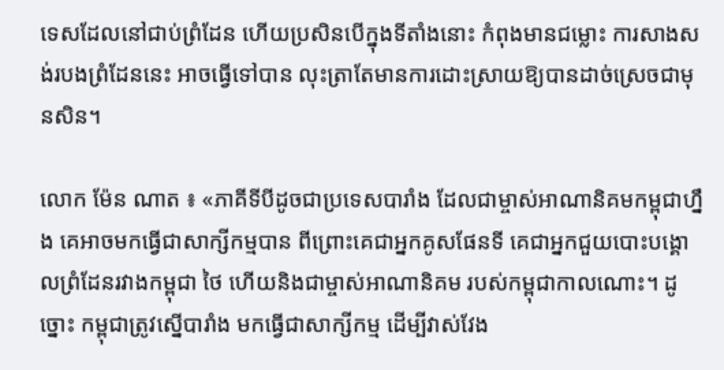ទេសដែលនៅជាប់ព្រំដែន ហើយប្រសិនបើក្នុងទីតាំងនោះ កំពុងមានជម្លោះ ការសាងសង់របងព្រំដែននេះ អាចធ្វើទៅបាន លុះត្រាតែមានការដោះស្រាយឱ្យបានដាច់ស្រេចជាមុនសិន។

លោក ម៉ែន ណាត ៖ «ភាគីទីបីដូចជាប្រទេសបារាំង ដែលជាម្ចាស់អាណានិគមកម្ពុជាហ្នឹង គេអាចមកធ្វើជាសាក្សីកម្មបាន ពីព្រោះគេជាអ្នកគូសផែនទី គេជាអ្នកជួយបោះបង្គោលព្រំដែនរវាងកម្ពុជា ថៃ ហើយនិងជាម្ចាស់អាណានិគម របស់កម្ពុជាកាលណោះ។ ដូច្នោះ កម្ពុជាត្រូវស្នើបារាំង មកធ្វើជាសាក្សីកម្ម ដើម្បីវាស់វែង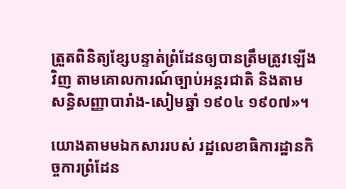ត្រួតពិនិត្យខ្សែបន្ទាត់ព្រំដែនឲ្យបានត្រឹមត្រូវឡើងវិញ តាមគោលការណ៍ច្បាប់អន្តរជាតិ និងតាមសន្ធិសញ្ញាបារាំង-សៀមឆ្នាំ ១៩០៤ ១៩០៧»។

យោងតាមមឯកសាររបស់ រដ្ឋលេខាធិការដ្ឋានកិច្ចការព្រំដែន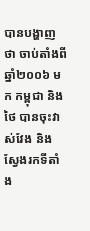បានបង្ហាញថា ចាប់តាំងពីឆ្នាំ២០០៦ មក កម្ពុជា និងថៃ បានចុះវាស់វែង និងស្វែងរកទីតាំង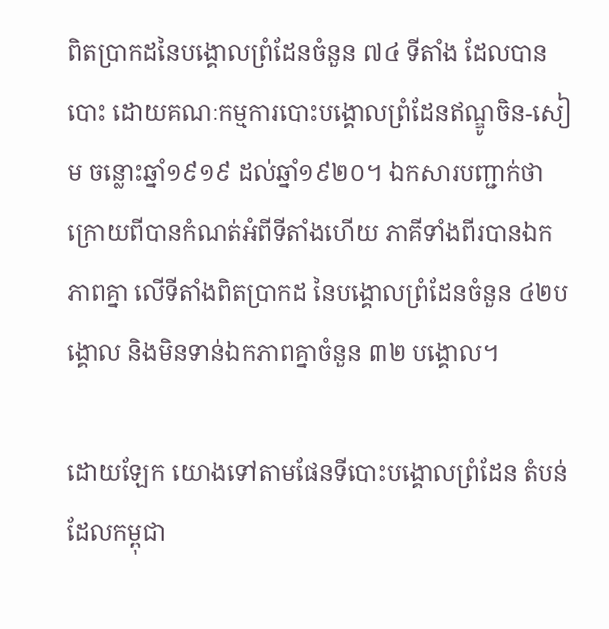ពិតប្រាកដនៃបង្គោលព្រំដែនចំនួន ៧៤ ទីតាំង ដែលបានបោះ ដោយគណៈកម្មការបោះបង្គោលព្រំដែនឥណ្ឌូចិន-សៀម ចន្លោះឆ្នាំ១៩១៩ ដល់ឆ្នាំ១៩២០។ ឯកសារបញ្ជាក់ថា ក្រោយពីបានកំណត់អំពីទីតាំងហើយ ភាគីទាំងពីរបានឯកភាពគ្នា លើទីតាំងពិតប្រាកដ នៃបង្គោលព្រំដែនចំនួន ៤២បង្គោល និងមិនទាន់ឯកភាពគ្នាចំនួន ៣២ បង្គោល។

ដោយឡែក យោងទៅតាមផែនទីបោះបង្គោលព្រំដែន តំបន់ដែលកម្ពុជា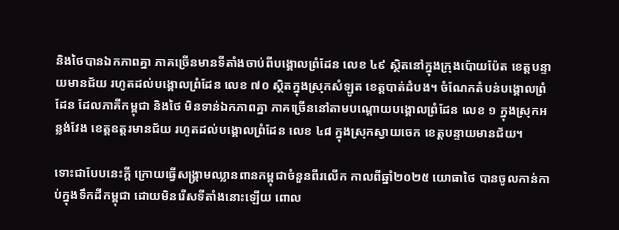និងថៃបានឯកភាពគ្នា ភាគច្រើនមានទីតាំងចាប់ពីបង្គោលព្រំដែន លេខ ៤៩ ស្ថិតនៅក្នុងក្រុងប៉ោយប៉ែត ខេត្តបន្ទាយមានជ័យ រហូតដល់បង្គោលព្រំដែន លេខ ៧០ ស្ថិតក្នុងស្រុកសំឡូត ខេត្តបាត់ដំបង។ ចំណែកតំបន់បង្គោលព្រំដែន ដែលភាគីកម្ពុជា និងថៃ មិនទាន់ឯកភាពគ្នា ភាគច្រើននៅតាមបណ្ដោយបង្គោលព្រំដែន លេខ ១ ក្នុងស្រុកអន្លង់វែង ខេត្តឧត្តរមានជ័យ រហូតដល់បង្គោលព្រំដែន លេខ ៤៨ ក្នុងស្រុកស្វាយចេក ខេត្តបន្ទាយមានជ័យ។

ទោះជាបែបនេះក្ដី ក្រោយធ្វើសង្គ្រាមឈ្លានពានកម្ពុជាចំនួនពីរលើក កាលពីឆ្នាំ២០២៥ យោធាថៃ បានចូលកាន់កាប់ក្នុងទឹកដីកម្ពុជា ដោយមិនរើសទីតាំងនោះឡើយ ពោល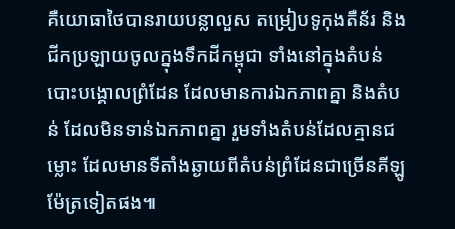គឺយោធាថៃបានរាយបន្លាលួស តម្រៀបទូកុងតឺន័រ និងជីកប្រឡាយចូលក្នុងទឹកដីកម្ពុជា ទាំងនៅក្នុងតំបន់បោះបង្គោលព្រំដែន ដែលមានការឯកភាពគ្នា និងតំបន់ ដែលមិនទាន់ឯកភាពគ្នា រួមទាំងតំបន់ដែលគ្មានជម្លោះ ដែលមានទីតាំងឆ្ងាយពីតំបន់ព្រំដែនជាច្រើនគីឡូម៉ែត្រទៀតផង៕